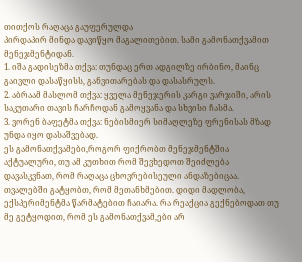თითქოს რაღაცა გაუფერულდა
პირდაპირ მინდა დავიწყო მაგალითებით. სამი გამონათქვამით მენეჯმენტიდან.
1. იშა გადისეზმა თქვა: თუნდაც ერთ ადგილზე ირბინო, მაინც გაივლი დასაწყისს, განვითარებას და დასასრულს.
2. აბრაამ მასლომ თქვა: ყველა მენეჯერის კარგი ვარჯიში, არის საკუთარი თავის ჩარჩოდან გამოყვანა და სხვისი ჩასმა.
3. ვორენ ბაფეტმა თქვა: ნებისმიერ სიმაღლეზე ფრენისას მზად უნდა იყო დასაშვებად.
ეს გამონათქვამები,როგორ ფიქრობთ მენეჯმენტშია აქტუალური, თუ ამ კუთხით რომ შევხედოთ შეიძლება დავასკვნათ, რომ რაღაცა ცხოვრებისეული ანდაზებიცაა.
თვალებში გატყობთ, რომ მეთანხმებით. დიდი მადლობა, ექსპერიმენტმა წარმატებით ჩაიარა. რა რეაქცია გექნებოდათ თუ მე გეტყოდით, რომ ეს გამონათქვამ,ები არ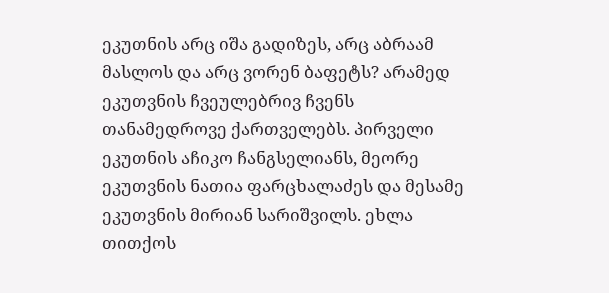ეკუთნის არც იშა გადიზეს, არც აბრაამ მასლოს და არც ვორენ ბაფეტს? არამედ ეკუთვნის ჩვეულებრივ ჩვენს თანამედროვე ქართველებს. პირველი ეკუთნის აჩიკო ჩანგსელიანს, მეორე ეკუთვნის ნათია ფარცხალაძეს და მესამე ეკუთვნის მირიან სარიშვილს. ეხლა თითქოს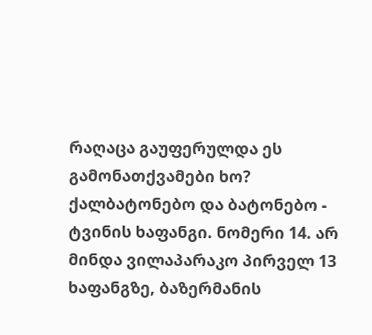რაღაცა გაუფერულდა ეს გამონათქვამები ხო?
ქალბატონებო და ბატონებო - ტვინის ხაფანგი. ნომერი 14. არ მინდა ვილაპარაკო პირველ 13 ხაფანგზე, ბაზერმანის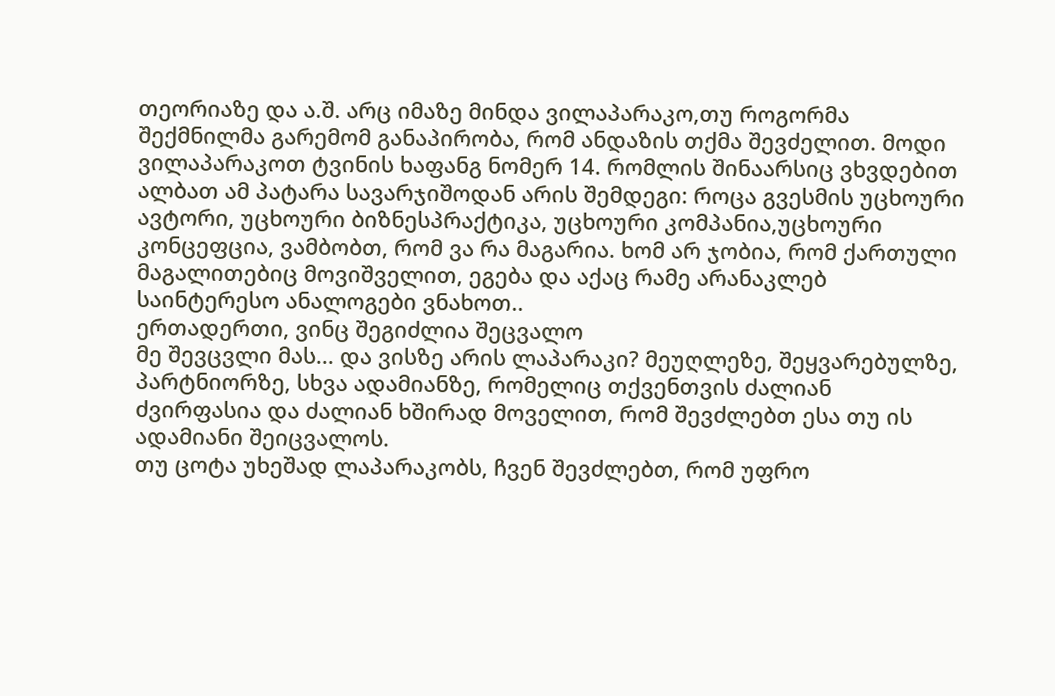თეორიაზე და ა.შ. არც იმაზე მინდა ვილაპარაკო,თუ როგორმა შექმნილმა გარემომ განაპირობა, რომ ანდაზის თქმა შევძელით. მოდი ვილაპარაკოთ ტვინის ხაფანგ ნომერ 14. რომლის შინაარსიც ვხვდებით ალბათ ამ პატარა სავარჯიშოდან არის შემდეგი: როცა გვესმის უცხოური ავტორი, უცხოური ბიზნესპრაქტიკა, უცხოური კომპანია,უცხოური კონცეფცია, ვამბობთ, რომ ვა რა მაგარია. ხომ არ ჯობია, რომ ქართული მაგალითებიც მოვიშველით, ეგება და აქაც რამე არანაკლებ საინტერესო ანალოგები ვნახოთ..
ერთადერთი, ვინც შეგიძლია შეცვალო
მე შევცვლი მას... და ვისზე არის ლაპარაკი? მეუღლეზე, შეყვარებულზე, პარტნიორზე, სხვა ადამიანზე, რომელიც თქვენთვის ძალიან ძვირფასია და ძალიან ხშირად მოველით, რომ შევძლებთ ესა თუ ის ადამიანი შეიცვალოს.
თუ ცოტა უხეშად ლაპარაკობს, ჩვენ შევძლებთ, რომ უფრო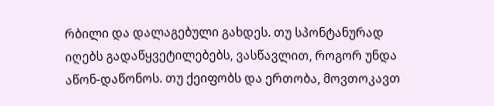რბილი და დალაგებული გახდეს. თუ სპონტანურად იღებს გადაწყვეტილებებს, ვასწავლით, როგორ უნდა აწონ-დაწონოს. თუ ქეიფობს და ერთობა, მოვთოკავთ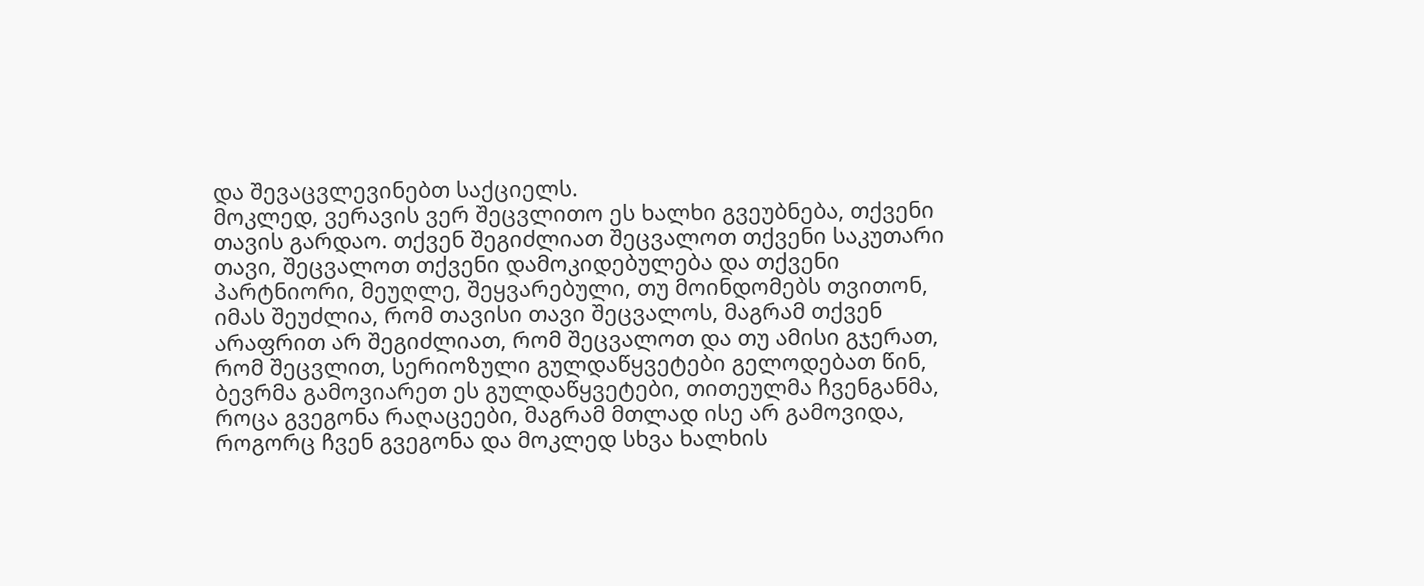და შევაცვლევინებთ საქციელს.
მოკლედ, ვერავის ვერ შეცვლითო ეს ხალხი გვეუბნება, თქვენი თავის გარდაო. თქვენ შეგიძლიათ შეცვალოთ თქვენი საკუთარი თავი, შეცვალოთ თქვენი დამოკიდებულება და თქვენი პარტნიორი, მეუღლე, შეყვარებული, თუ მოინდომებს თვითონ, იმას შეუძლია, რომ თავისი თავი შეცვალოს, მაგრამ თქვენ არაფრით არ შეგიძლიათ, რომ შეცვალოთ და თუ ამისი გჯერათ, რომ შეცვლით, სერიოზული გულდაწყვეტები გელოდებათ წინ, ბევრმა გამოვიარეთ ეს გულდაწყვეტები, თითეულმა ჩვენგანმა, როცა გვეგონა რაღაცეები, მაგრამ მთლად ისე არ გამოვიდა, როგორც ჩვენ გვეგონა და მოკლედ სხვა ხალხის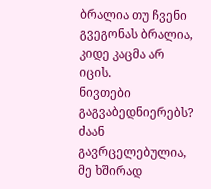ბრალია თუ ჩვენი გვეგონას ბრალია, კიდე კაცმა არ იცის.
ნივთები გაგვაბედნიერებს?
ძაან გავრცელებულია, მე ხშირად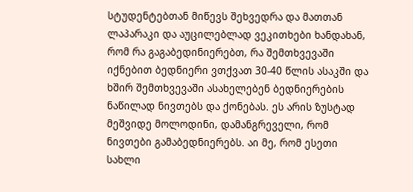სტუდენტებთან მიწევს შეხვედრა და მათთან ლაპარაკი და აუცილებლად ვეკითხები ხანდახან, რომ რა გაგაბედინიერებთ, რა შემთხვევაში იქნებით ბედნიერი ვთქვათ 30-40 წლის ასაკში და ხშირ შემთხვევაში ასახელებენ ბედნიერების ნაწილად ნივთებს და ქონებას. ეს არის ზუსტად მეშვიდე მოლოდინი, დამანგრეველი, რომ ნივთები გამაბედნიერებს. აი მე, რომ ესეთი სახლი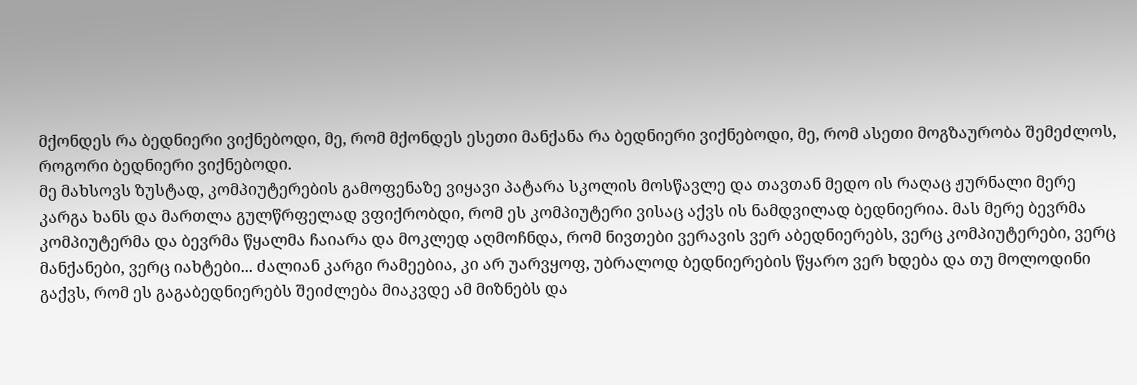მქონდეს რა ბედნიერი ვიქნებოდი, მე, რომ მქონდეს ესეთი მანქანა რა ბედნიერი ვიქნებოდი, მე, რომ ასეთი მოგზაურობა შემეძლოს, როგორი ბედნიერი ვიქნებოდი.
მე მახსოვს ზუსტად, კომპიუტერების გამოფენაზე ვიყავი პატარა სკოლის მოსწავლე და თავთან მედო ის რაღაც ჟურნალი მერე კარგა ხანს და მართლა გულწრფელად ვფიქრობდი, რომ ეს კომპიუტერი ვისაც აქვს ის ნამდვილად ბედნიერია. მას მერე ბევრმა კომპიუტერმა და ბევრმა წყალმა ჩაიარა და მოკლედ აღმოჩნდა, რომ ნივთები ვერავის ვერ აბედნიერებს, ვერც კომპიუტერები, ვერც მანქანები, ვერც იახტები... ძალიან კარგი რამეებია, კი არ უარვყოფ, უბრალოდ ბედნიერების წყარო ვერ ხდება და თუ მოლოდინი გაქვს, რომ ეს გაგაბედნიერებს შეიძლება მიაკვდე ამ მიზნებს და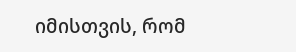იმისთვის, რომ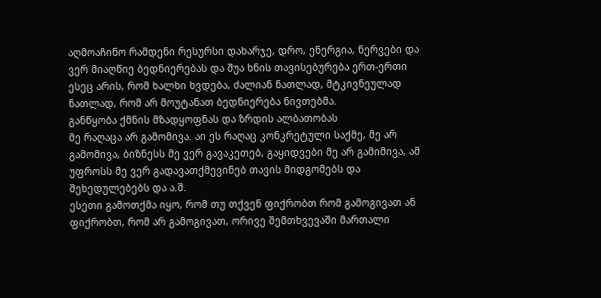აღმოაჩინო რამდენი რესურსი დახარჯე, დრო, ენერგია, ნერვები და ვერ მიაღწიე ბედნიერებას და შუა ხნის თავისებურება ერთ-ერთი ესეც არის, რომ ხალხი ხვდება, ძალიან ნათლად, მტკივნეულად ნათლად, რომ არ მოუტანათ ბედნიერება ნივთებმა.
განწყობა ქმნის მზადყოფნას და ზრდის ალბათობას
მე რაღაცა არ გამომივა. აი ეს რაღაც კონკრეტული საქმე, მე არ გამომივა, ბიზნესს მე ვერ გავაკეთებ, გაყიდვები მე არ გამიმივა, ამ უფროსს მე ვერ გადავათქმევინებ თავის მიდგომებს და შეხედულებებს და ა.შ.
ესეთი გამოთქმა იყო, რომ თუ თქვენ ფიქრობთ რომ გამოგივათ ან ფიქრობთ, რომ არ გამოგივათ, ორივე შემთხვევაში მართალი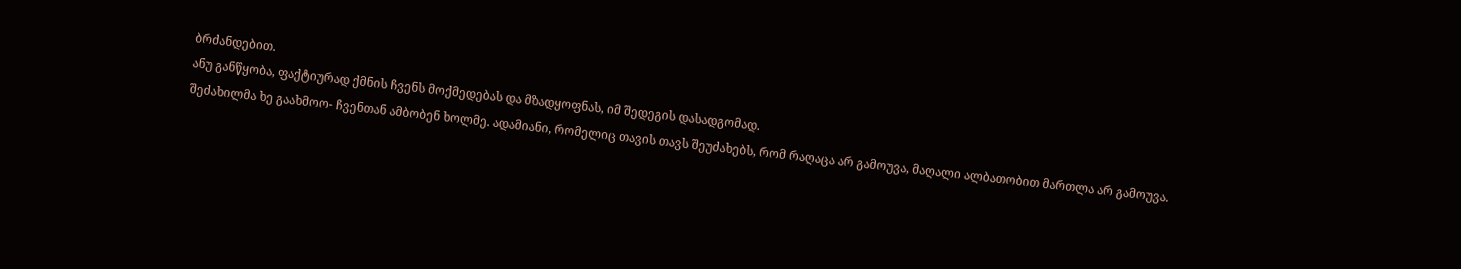ბრძანდებით.
ანუ განწყობა, ფაქტიურად ქმნის ჩვენს მოქმედებას და მზადყოფნას, იმ შედეგის დასადგომად.
შეძახილმა ხე გაახმოო- ჩვენთან ამბობენ ხოლმე. ადამიანი, რომელიც თავის თავს შეუძახებს, რომ რაღაცა არ გამოუვა, მაღალი ალბათობით მართლა არ გამოუვა.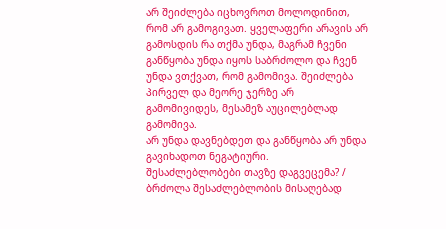არ შეიძლება იცხოვროთ მოლოდინით, რომ არ გამოგივათ. ყველაფერი არავის არ გამოსდის რა თქმა უნდა, მაგრამ ჩვენი განწყობა უნდა იყოს საბრძოლო და ჩვენ უნდა ვთქვათ, რომ გამომივა. შეიძლება პირველ და მეორე ჯერზე არ გამომივიდეს, მესამეზ აუცილებლად გამომივა.
არ უნდა დავნებდეთ და განწყობა არ უნდა გავიხადოთ ნეგატიური.
შესაძლებლობები თავზე დაგვეცემა? / ბრძოლა შესაძლებლობის მისაღებად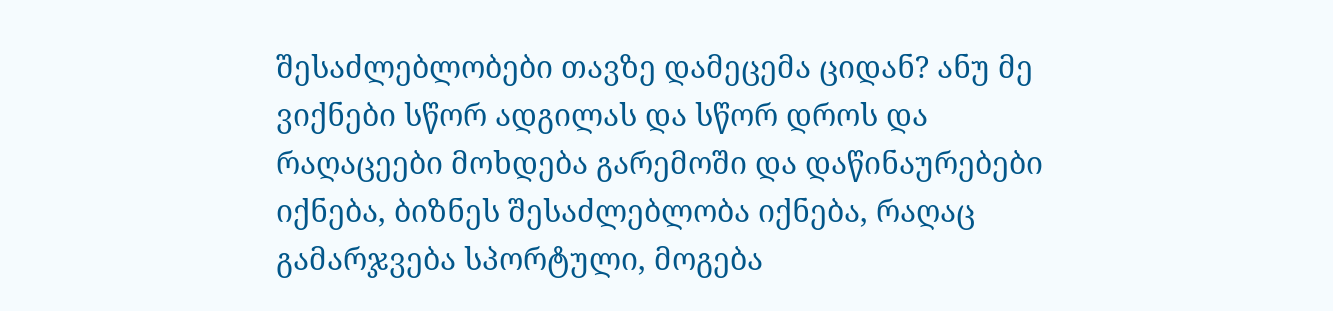შესაძლებლობები თავზე დამეცემა ციდან? ანუ მე ვიქნები სწორ ადგილას და სწორ დროს და რაღაცეები მოხდება გარემოში და დაწინაურებები იქნება, ბიზნეს შესაძლებლობა იქნება, რაღაც გამარჯვება სპორტული, მოგება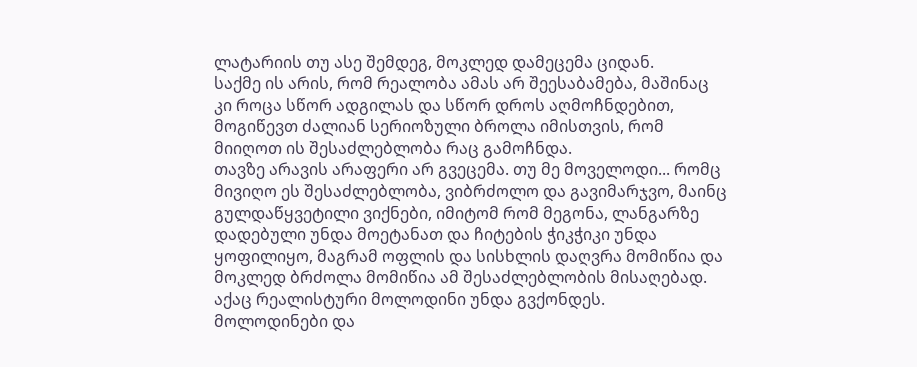ლატარიის თუ ასე შემდეგ, მოკლედ დამეცემა ციდან.
საქმე ის არის, რომ რეალობა ამას არ შეესაბამება, მაშინაც კი როცა სწორ ადგილას და სწორ დროს აღმოჩნდებით, მოგიწევთ ძალიან სერიოზული ბროლა იმისთვის, რომ მიიღოთ ის შესაძლებლობა რაც გამოჩნდა.
თავზე არავის არაფერი არ გვეცემა. თუ მე მოველოდი... რომც მივიღო ეს შესაძლებლობა, ვიბრძოლო და გავიმარჯვო, მაინც გულდაწყვეტილი ვიქნები, იმიტომ რომ მეგონა, ლანგარზე დადებული უნდა მოეტანათ და ჩიტების ჭიკჭიკი უნდა ყოფილიყო, მაგრამ ოფლის და სისხლის დაღვრა მომიწია და მოკლედ ბრძოლა მომიწია ამ შესაძლებლობის მისაღებად. აქაც რეალისტური მოლოდინი უნდა გვქონდეს.
მოლოდინები და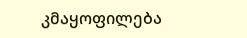კმაყოფილება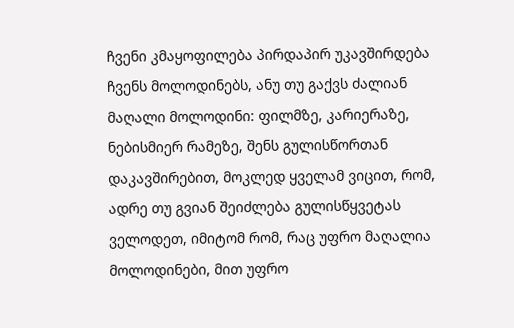ჩვენი კმაყოფილება პირდაპირ უკავშირდება ჩვენს მოლოდინებს, ანუ თუ გაქვს ძალიან მაღალი მოლოდინი: ფილმზე, კარიერაზე, ნებისმიერ რამეზე, შენს გულისწორთან დაკავშირებით, მოკლედ ყველამ ვიცით, რომ, ადრე თუ გვიან შეიძლება გულისწყვეტას ველოდეთ, იმიტომ რომ, რაც უფრო მაღალია მოლოდინები, მით უფრო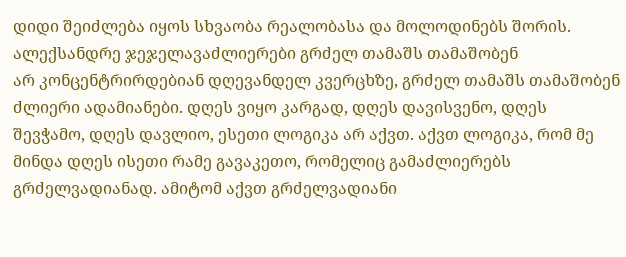დიდი შეიძლება იყოს სხვაობა რეალობასა და მოლოდინებს შორის.
ალექსანდრე ჯეჯელავაძლიერები გრძელ თამაშს თამაშობენ
არ კონცენტრირდებიან დღევანდელ კვერცხზე, გრძელ თამაშს თამაშობენ ძლიერი ადამიანები. დღეს ვიყო კარგად, დღეს დავისვენო, დღეს შევჭამო, დღეს დავლიო, ესეთი ლოგიკა არ აქვთ. აქვთ ლოგიკა, რომ მე მინდა დღეს ისეთი რამე გავაკეთო, რომელიც გამაძლიერებს გრძელვადიანად. ამიტომ აქვთ გრძელვადიანი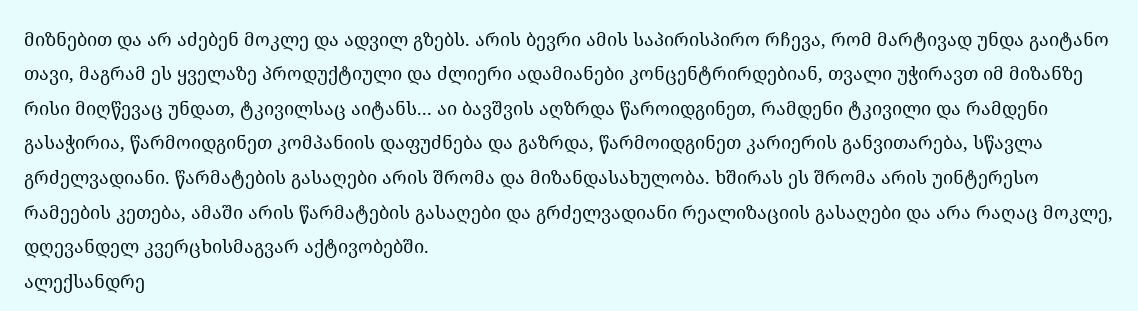მიზნებით და არ აძებენ მოკლე და ადვილ გზებს. არის ბევრი ამის საპირისპირო რჩევა, რომ მარტივად უნდა გაიტანო თავი, მაგრამ ეს ყველაზე პროდუქტიული და ძლიერი ადამიანები კონცენტრირდებიან, თვალი უჭირავთ იმ მიზანზე რისი მიღწევაც უნდათ, ტკივილსაც აიტანს... აი ბავშვის აღზრდა წაროიდგინეთ, რამდენი ტკივილი და რამდენი გასაჭირია, წარმოიდგინეთ კომპანიის დაფუძნება და გაზრდა, წარმოიდგინეთ კარიერის განვითარება, სწავლა გრძელვადიანი. წარმატების გასაღები არის შრომა და მიზანდასახულობა. ხშირას ეს შრომა არის უინტერესო რამეების კეთება, ამაში არის წარმატების გასაღები და გრძელვადიანი რეალიზაციის გასაღები და არა რაღაც მოკლე, დღევანდელ კვერცხისმაგვარ აქტივობებში.
ალექსანდრე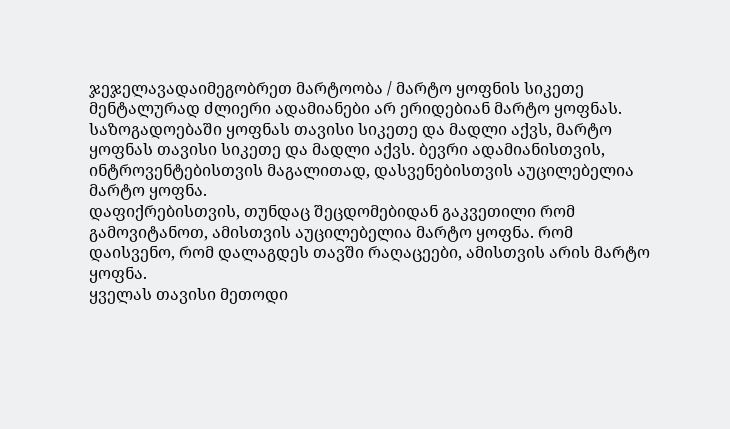ჯეჯელავადაიმეგობრეთ მარტოობა / მარტო ყოფნის სიკეთე
მენტალურად ძლიერი ადამიანები არ ერიდებიან მარტო ყოფნას. საზოგადოებაში ყოფნას თავისი სიკეთე და მადლი აქვს, მარტო ყოფნას თავისი სიკეთე და მადლი აქვს. ბევრი ადამიანისთვის, ინტროვენტებისთვის მაგალითად, დასვენებისთვის აუცილებელია მარტო ყოფნა.
დაფიქრებისთვის, თუნდაც შეცდომებიდან გაკვეთილი რომ გამოვიტანოთ, ამისთვის აუცილებელია მარტო ყოფნა. რომ დაისვენო, რომ დალაგდეს თავში რაღაცეები, ამისთვის არის მარტო ყოფნა.
ყველას თავისი მეთოდი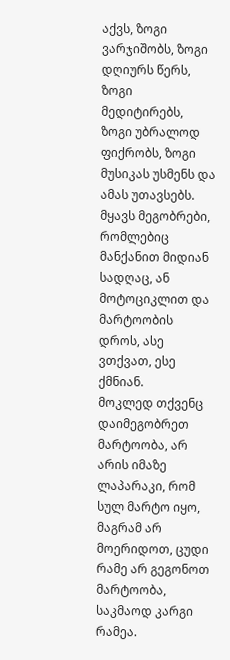აქვს, ზოგი ვარჯიშობს, ზოგი დღიურს წერს, ზოგი მედიტირებს, ზოგი უბრალოდ ფიქრობს, ზოგი მუსიკას უსმენს და ამას უთავსებს. მყავს მეგობრები, რომლებიც მანქანით მიდიან სადღაც, ან მოტოციკლით და მარტოობის დროს, ასე ვთქვათ, ესე ქმნიან.
მოკლედ თქვენც დაიმეგობრეთ მარტოობა, არ არის იმაზე ლაპარაკი, რომ სულ მარტო იყო, მაგრამ არ მოერიდოთ, ცუდი რამე არ გეგონოთ მარტოობა, საკმაოდ კარგი რამეა.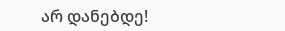არ დანებდე!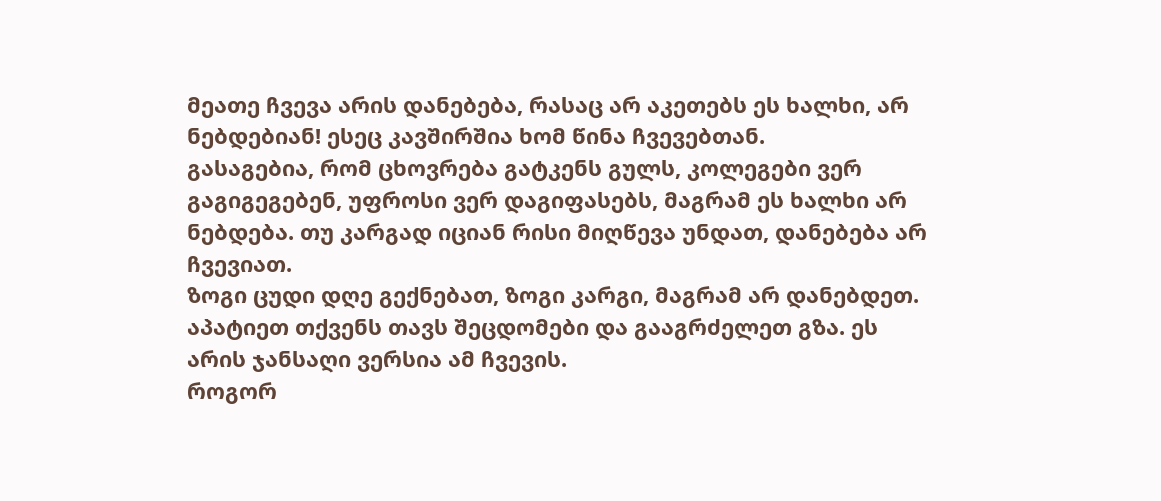მეათე ჩვევა არის დანებება, რასაც არ აკეთებს ეს ხალხი, არ ნებდებიან! ესეც კავშირშია ხომ წინა ჩვევებთან.
გასაგებია, რომ ცხოვრება გატკენს გულს, კოლეგები ვერ გაგიგეგებენ, უფროსი ვერ დაგიფასებს, მაგრამ ეს ხალხი არ ნებდება. თუ კარგად იციან რისი მიღწევა უნდათ, დანებება არ ჩვევიათ.
ზოგი ცუდი დღე გექნებათ, ზოგი კარგი, მაგრამ არ დანებდეთ. აპატიეთ თქვენს თავს შეცდომები და გააგრძელეთ გზა. ეს არის ჯანსაღი ვერსია ამ ჩვევის.
როგორ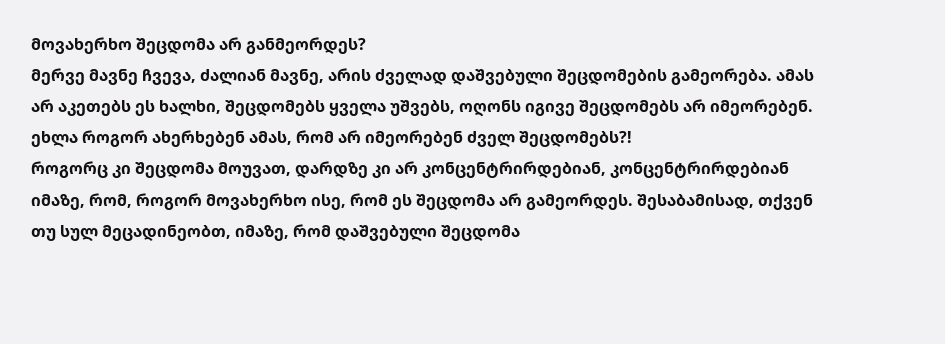მოვახერხო შეცდომა არ განმეორდეს?
მერვე მავნე ჩვევა, ძალიან მავნე, არის ძველად დაშვებული შეცდომების გამეორება. ამას არ აკეთებს ეს ხალხი, შეცდომებს ყველა უშვებს, ოღონს იგივე შეცდომებს არ იმეორებენ.
ეხლა როგორ ახერხებენ ამას, რომ არ იმეორებენ ძველ შეცდომებს?!
როგორც კი შეცდომა მოუვათ, დარდზე კი არ კონცენტრირდებიან, კონცენტრირდებიან იმაზე, რომ, როგორ მოვახერხო ისე, რომ ეს შეცდომა არ გამეორდეს. შესაბამისად, თქვენ თუ სულ მეცადინეობთ, იმაზე, რომ დაშვებული შეცდომა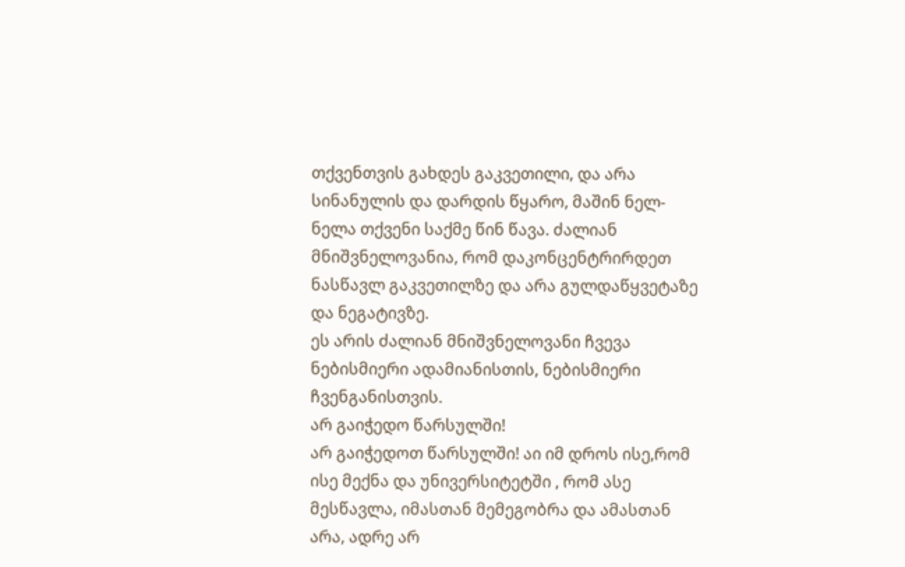თქვენთვის გახდეს გაკვეთილი, და არა სინანულის და დარდის წყარო, მაშინ ნელ-ნელა თქვენი საქმე წინ წავა. ძალიან მნიშვნელოვანია, რომ დაკონცენტრირდეთ ნასწავლ გაკვეთილზე და არა გულდაწყვეტაზე და ნეგატივზე.
ეს არის ძალიან მნიშვნელოვანი ჩვევა ნებისმიერი ადამიანისთის, ნებისმიერი ჩვენგანისთვის.
არ გაიჭედო წარსულში!
არ გაიჭედოთ წარსულში! აი იმ დროს ისე,რომ ისე მექნა და უნივერსიტეტში , რომ ასე მესწავლა, იმასთან მემეგობრა და ამასთან არა, ადრე არ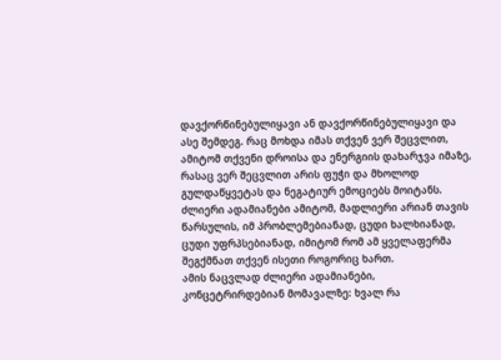დავქორწინებულიყავი ან დავქორწინებულიყავი და ასე შემდეგ. რაც მოხდა იმას თქვენ ვერ შეცვლით, ამიტომ თქვენი დროისა და ენერგიის დახარჯვა იმაზე, რასაც ვერ შეცვლით არის ფუჭი და მხოლოდ გულდაწყვეტას და ნეგატიურ ემოციებს მოიტანს.
ძლიერი ადამიანები ამიტომ, მადლიერი არიან თავის წარსულის, იმ პრობლემებიანად, ცუდი ხალხიანად, ცუდი უფრპსებიანად, იმიტომ რომ ამ ყველაფერმა შეგქმნათ თქვენ ისეთი როგორიც ხართ.
ამის ნაცვლად ძლიერი ადამიანები, კონცეტრირდებიან მომავალზე: ხვალ რა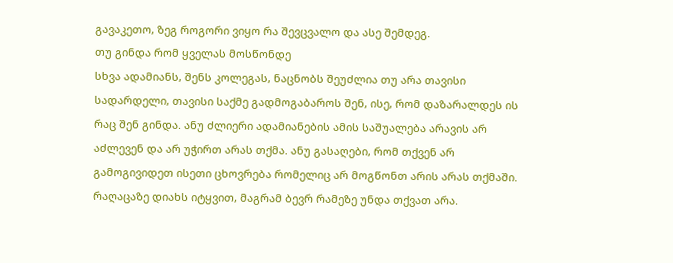გავაკეთო, ზეგ როგორი ვიყო რა შევცვალო და ასე შემდეგ.
თუ გინდა რომ ყველას მოსწონდე
სხვა ადამიანს, შენს კოლეგას, ნაცნობს შეუძლია თუ არა თავისი სადარდელი, თავისი საქმე გადმოგაბაროს შენ, ისე, რომ დაზარალდეს ის რაც შენ გინდა. ანუ ძლიერი ადამიანების ამის საშუალება არავის არ აძლევენ და არ უჭირთ არას თქმა. ანუ გასაღები, რომ თქვენ არ გამოგივიდეთ ისეთი ცხოვრება რომელიც არ მოგწონთ არის არას თქმაში. რაღაცაზე დიახს იტყვით, მაგრამ ბევრ რამეზე უნდა თქვათ არა.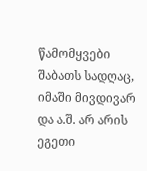წამომყვები შაბათს სადღაც, იმაში მივდივარ და ა.შ. არ არის ეგეთი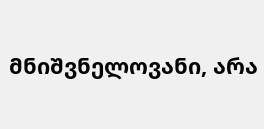მნიშვნელოვანი, არა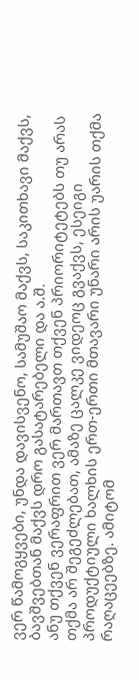ვერ წამოგყვები, უნდა დავისვენო, სამუშაო მაქვს, საკითხავი მაქვს, ბავშვებთან მაქვს დრო გასატარებელი და ა.შ.
ანუ თქვენ ვერაფრით ვერ მართავთ თქვენ პრიორიტეტებს თუ არას თქმა არ შეგეძლებათ, ამაზე ცალკე ვიდეოც გვაქვს, ესეიგი პროდუქტიული ხალხის ერთ-ერთი მთავარი უნარი არის უარის თქმა რაღაცეებზე. ამიტომ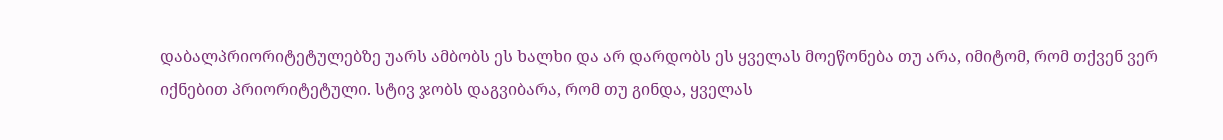დაბალპრიორიტეტულებზე უარს ამბობს ეს ხალხი და არ დარდობს ეს ყველას მოეწონება თუ არა, იმიტომ, რომ თქვენ ვერ იქნებით პრიორიტეტული. სტივ ჯობს დაგვიბარა, რომ თუ გინდა, ყველას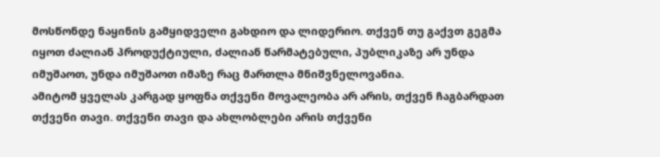მოსწონდე ნაყინის გამყიდველი გახდიო და ლიდერიო. თქვენ თუ გაქვთ გეგმა იყოთ ძალიან პროდუქტიული, ძალიან წარმატებული, პუბლიკაზე არ უნდა იმუშაოთ, უნდა იმუშაოთ იმაზე რაც მართლა მნიშვნელოვანია.
ამიტომ ყველას კარგად ყოფნა თქვენი მოვალეობა არ არის, თქვენ ჩაგბარდათ თქვენი თავი. თქვენი თავი და ახლობლები არის თქვენი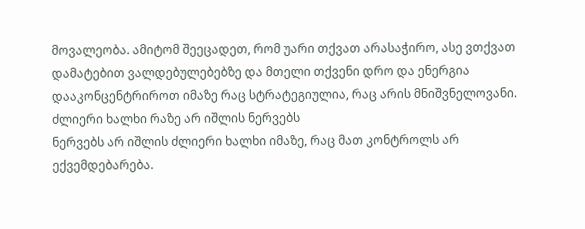მოვალეობა. ამიტომ შეეცადეთ, რომ უარი თქვათ არასაჭირო, ასე ვთქვათ დამატებით ვალდებულებებზე და მთელი თქვენი დრო და ენერგია დააკონცენტრიროთ იმაზე რაც სტრატეგიულია, რაც არის მნიშვნელოვანი.
ძლიერი ხალხი რაზე არ იშლის ნერვებს
ნერვებს არ იშლის ძლიერი ხალხი იმაზე, რაც მათ კონტროლს არ ექვემდებარება.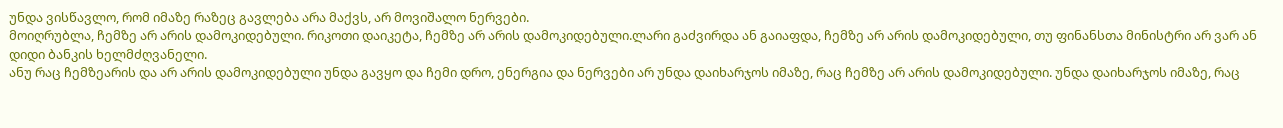უნდა ვისწავლო, რომ იმაზე რაზეც გავლება არა მაქვს, არ მოვიშალო ნერვები.
მოიღრუბლა, ჩემზე არ არის დამოკიდებული. რიკოთი დაიკეტა, ჩემზე არ არის დამოკიდებული.ლარი გაძვირდა ან გაიაფდა, ჩემზე არ არის დამოკიდებული, თუ ფინანსთა მინისტრი არ ვარ ან დიდი ბანკის ხელმძღვანელი.
ანუ რაც ჩემზეარის და არ არის დამოკიდებული უნდა გავყო და ჩემი დრო, ენერგია და ნერვები არ უნდა დაიხარჯოს იმაზე, რაც ჩემზე არ არის დამოკიდებული. უნდა დაიხარჯოს იმაზე, რაც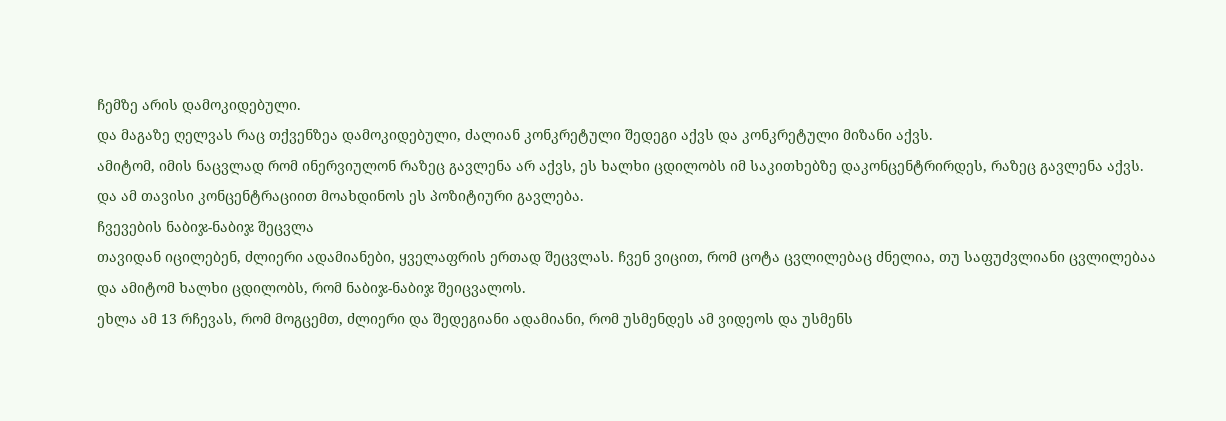ჩემზე არის დამოკიდებული.
და მაგაზე ღელვას რაც თქვენზეა დამოკიდებული, ძალიან კონკრეტული შედეგი აქვს და კონკრეტული მიზანი აქვს.
ამიტომ, იმის ნაცვლად რომ ინერვიულონ რაზეც გავლენა არ აქვს, ეს ხალხი ცდილობს იმ საკითხებზე დაკონცენტრირდეს, რაზეც გავლენა აქვს. და ამ თავისი კონცენტრაციით მოახდინოს ეს პოზიტიური გავლება.
ჩვევების ნაბიჯ-ნაბიჯ შეცვლა
თავიდან იცილებენ, ძლიერი ადამიანები, ყველაფრის ერთად შეცვლას. ჩვენ ვიცით, რომ ცოტა ცვლილებაც ძნელია, თუ საფუძვლიანი ცვლილებაა და ამიტომ ხალხი ცდილობს, რომ ნაბიჯ-ნაბიჯ შეიცვალოს.
ეხლა ამ 13 რჩევას, რომ მოგცემთ, ძლიერი და შედეგიანი ადამიანი, რომ უსმენდეს ამ ვიდეოს და უსმენს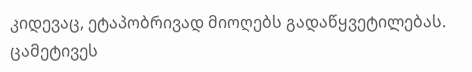კიდევაც, ეტაპობრივად მიოღებს გადაწყვეტილებას. ცამეტივეს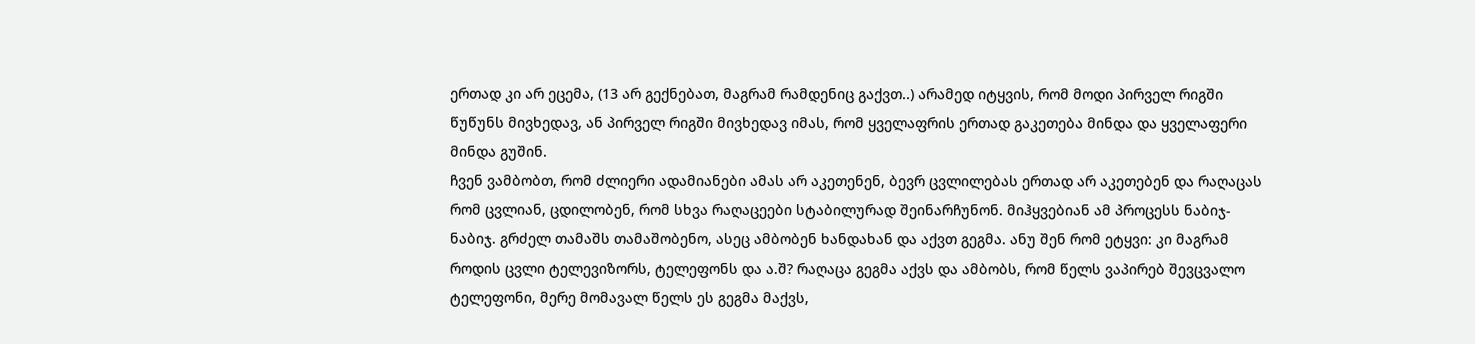ერთად კი არ ეცემა, (13 არ გექნებათ, მაგრამ რამდენიც გაქვთ..) არამედ იტყვის, რომ მოდი პირველ რიგში წუწუნს მივხედავ, ან პირველ რიგში მივხედავ იმას, რომ ყველაფრის ერთად გაკეთება მინდა და ყველაფერი მინდა გუშინ.
ჩვენ ვამბობთ, რომ ძლიერი ადამიანები ამას არ აკეთენენ, ბევრ ცვლილებას ერთად არ აკეთებენ და რაღაცას რომ ცვლიან, ცდილობენ, რომ სხვა რაღაცეები სტაბილურად შეინარჩუნონ. მიჰყვებიან ამ პროცესს ნაბიჯ-ნაბიჯ. გრძელ თამაშს თამაშობენო, ასეც ამბობენ ხანდახან და აქვთ გეგმა. ანუ შენ რომ ეტყვი: კი მაგრამ როდის ცვლი ტელევიზორს, ტელეფონს და ა.შ? რაღაცა გეგმა აქვს და ამბობს, რომ წელს ვაპირებ შევცვალო ტელეფონი, მერე მომავალ წელს ეს გეგმა მაქვს,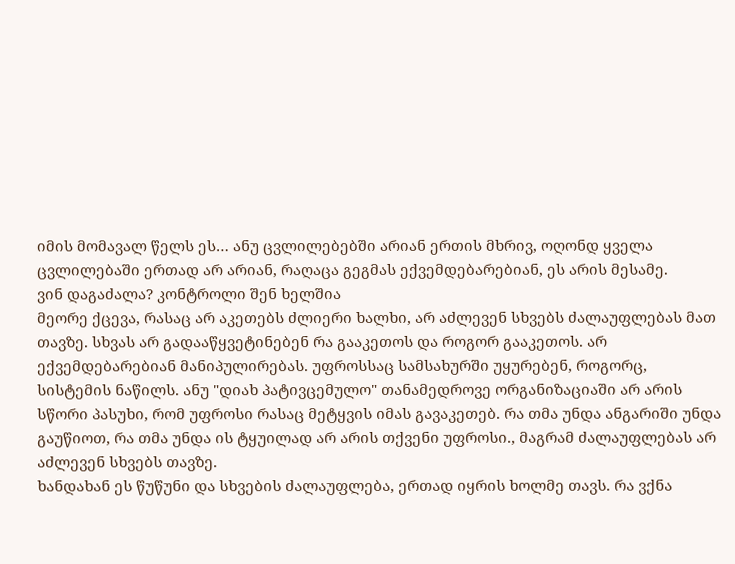იმის მომავალ წელს ეს… ანუ ცვლილებებში არიან ერთის მხრივ, ოღონდ ყველა ცვლილებაში ერთად არ არიან, რაღაცა გეგმას ექვემდებარებიან, ეს არის მესამე.
ვინ დაგაძალა? კონტროლი შენ ხელშია
მეორე ქცევა, რასაც არ აკეთებს ძლიერი ხალხი, არ აძლევენ სხვებს ძალაუფლებას მათ თავზე. სხვას არ გადააწყვეტინებენ რა გააკეთოს და როგორ გააკეთოს. არ ექვემდებარებიან მანიპულირებას. უფროსსაც სამსახურში უყურებენ, როგორც, სისტემის ნაწილს. ანუ "დიახ პატივცემულო" თანამედროვე ორგანიზაციაში არ არის სწორი პასუხი, რომ უფროსი რასაც მეტყვის იმას გავაკეთებ. რა თმა უნდა ანგარიში უნდა გაუწიოთ, რა თმა უნდა ის ტყუილად არ არის თქვენი უფროსი., მაგრამ ძალაუფლებას არ აძლევენ სხვებს თავზე.
ხანდახან ეს წუწუნი და სხვების ძალაუფლება, ერთად იყრის ხოლმე თავს. რა ვქნა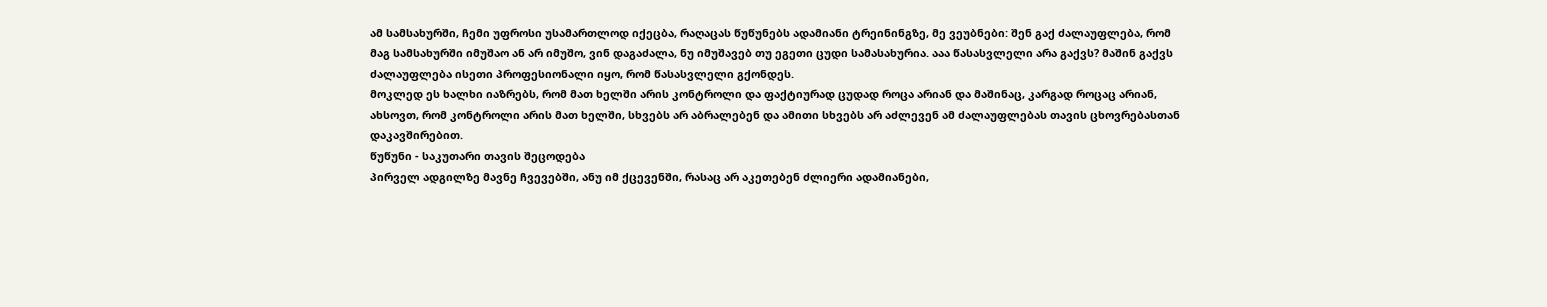ამ სამსახურში, ჩემი უფროსი უსამართლოდ იქეცბა, რაღაცას წუწუნებს ადამიანი ტრეინინგზე, მე ვეუბნები: შენ გაქ ძალაუფლება, რომ მაგ სამსახურში იმუშაო ან არ იმუშო, ვინ დაგაძალა, ნუ იმუშავებ თუ ეგეთი ცუდი სამასახურია. ააა წასასვლელი არა გაქვს? მაშინ გაქვს ძალაუფლება ისეთი პროფესიონალი იყო, რომ წასასვლელი გქონდეს.
მოკლედ ეს ხალხი იაზრებს, რომ მათ ხელში არის კონტროლი და ფაქტიურად ცუდად როცა არიან და მაშინაც, კარგად როცაც არიან, ახსოვთ, რომ კონტროლი არის მათ ხელში, სხვებს არ აბრალებენ და ამითი სხვებს არ აძლევენ ამ ძალაუფლებას თავის ცხოვრებასთან დაკავშირებით.
წუწუნი - საკუთარი თავის შეცოდება
პირველ ადგილზე მავნე ჩვევებში, ანუ იმ ქცევენში, რასაც არ აკეთებენ ძლიერი ადამიანები,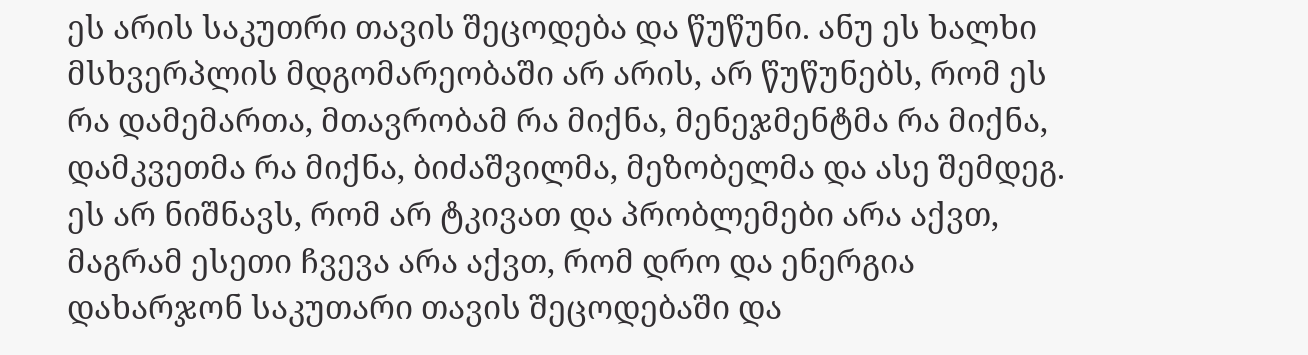ეს არის საკუთრი თავის შეცოდება და წუწუნი. ანუ ეს ხალხი მსხვერპლის მდგომარეობაში არ არის, არ წუწუნებს, რომ ეს რა დამემართა, მთავრობამ რა მიქნა, მენეჯმენტმა რა მიქნა, დამკვეთმა რა მიქნა, ბიძაშვილმა, მეზობელმა და ასე შემდეგ. ეს არ ნიშნავს, რომ არ ტკივათ და პრობლემები არა აქვთ, მაგრამ ესეთი ჩვევა არა აქვთ, რომ დრო და ენერგია დახარჯონ საკუთარი თავის შეცოდებაში და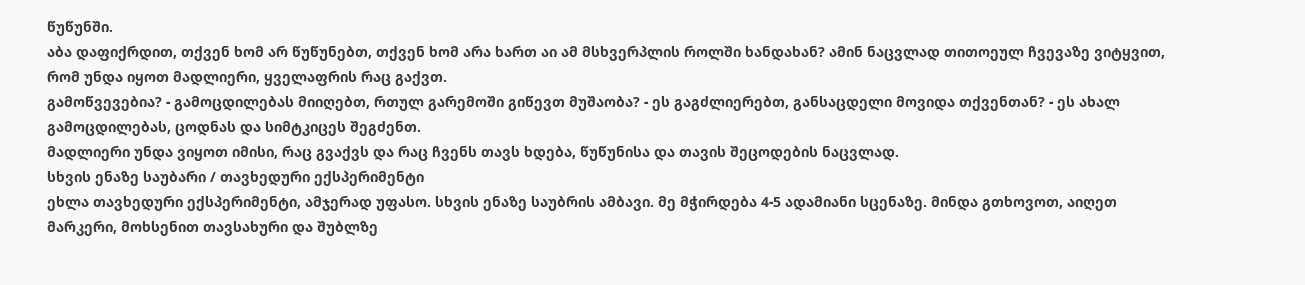წუწუნში.
აბა დაფიქრდით, თქვენ ხომ არ წუწუნებთ, თქვენ ხომ არა ხართ აი ამ მსხვერპლის როლში ხანდახან? ამინ ნაცვლად თითოეულ ჩვევაზე ვიტყვით, რომ უნდა იყოთ მადლიერი, ყველაფრის რაც გაქვთ.
გამოწვევებია? - გამოცდილებას მიიღებთ, რთულ გარემოში გიწევთ მუშაობა? - ეს გაგძლიერებთ, განსაცდელი მოვიდა თქვენთან? - ეს ახალ გამოცდილებას, ცოდნას და სიმტკიცეს შეგძენთ.
მადლიერი უნდა ვიყოთ იმისი, რაც გვაქვს და რაც ჩვენს თავს ხდება, წუწუნისა და თავის შეცოდების ნაცვლად.
სხვის ენაზე საუბარი / თავხედური ექსპერიმენტი
ეხლა თავხედური ექსპერიმენტი, ამჯერად უფასო. სხვის ენაზე საუბრის ამბავი. მე მჭირდება 4-5 ადამიანი სცენაზე. მინდა გთხოვოთ, აიღეთ მარკერი, მოხსენით თავსახური და შუბლზე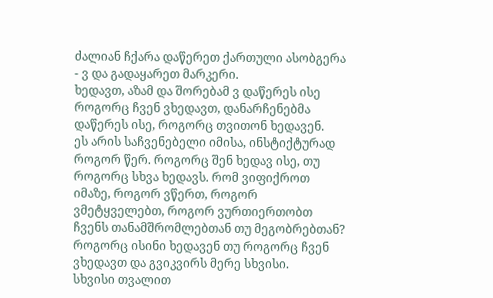ძალიან ჩქარა დაწერეთ ქართული ასობგერა - ვ და გადაყარეთ მარკერი.
ხედავთ, აზამ და შორებამ ვ დაწერეს ისე როგორც ჩვენ ვხედავთ, დანარჩენებმა დაწერეს ისე, როგორც თვითონ ხედავენ.
ეს არის საჩვენებელი იმისა, ინსტიქტურად როგორ წერ. როგორც შენ ხედავ ისე, თუ როგორც სხვა ხედავს. რომ ვიფიქროთ იმაზე, როგორ ვწერთ, როგორ ვმეტყველებთ, როგორ ვურთიერთობთ ჩვენს თანამშრომლებთან თუ მეგობრებთან? როგორც ისინი ხედავენ თუ როგორც ჩვენ ვხედავთ და გვიკვირს მერე სხვისი.
სხვისი თვალით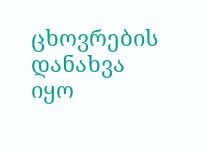ცხოვრების დანახვა
იყო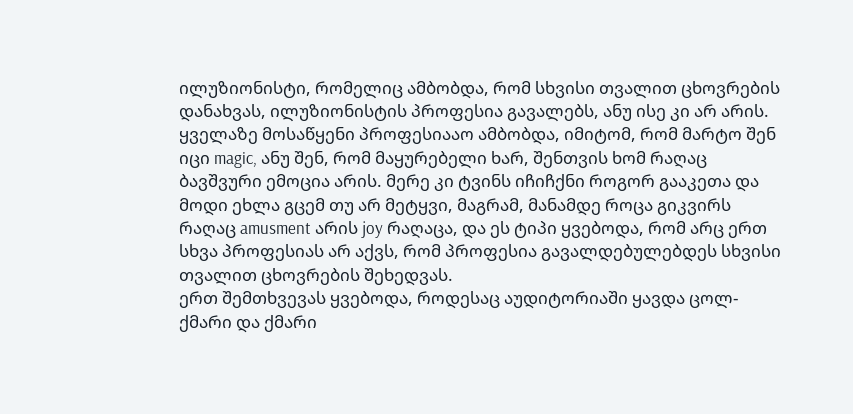ილუზიონისტი, რომელიც ამბობდა, რომ სხვისი თვალით ცხოვრების დანახვას, ილუზიონისტის პროფესია გავალებს, ანუ ისე კი არ არის. ყველაზე მოსაწყენი პროფესიააო ამბობდა, იმიტომ, რომ მარტო შენ იცი magic, ანუ შენ, რომ მაყურებელი ხარ, შენთვის ხომ რაღაც ბავშვური ემოცია არის. მერე კი ტვინს იჩიჩქნი როგორ გააკეთა და მოდი ეხლა გცემ თუ არ მეტყვი, მაგრამ, მანამდე როცა გიკვირს რაღაც amusment არის joy რაღაცა, და ეს ტიპი ყვებოდა, რომ არც ერთ სხვა პროფესიას არ აქვს, რომ პროფესია გავალდებულებდეს სხვისი თვალით ცხოვრების შეხედვას.
ერთ შემთხვევას ყვებოდა, როდესაც აუდიტორიაში ყავდა ცოლ-ქმარი და ქმარი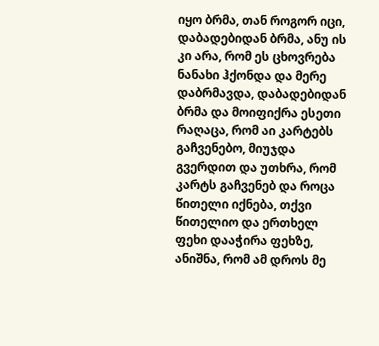იყო ბრმა, თან როგორ იცი, დაბადებიდან ბრმა, ანუ ის კი არა, რომ ეს ცხოვრება ნანახი ჰქონდა და მერე დაბრმავდა, დაბადებიდან ბრმა და მოიფიქრა ესეთი რაღაცა, რომ აი კარტებს გაჩვენებო, მიუჯდა გვერდით და უთხრა, რომ კარტს გაჩვენებ და როცა წითელი იქნება, თქვი წითელიო და ერთხელ ფეხი დააჭირა ფეხზე, ანიშნა, რომ ამ დროს მე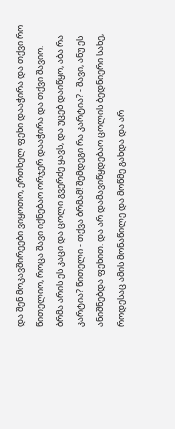და შენ მოკავშირეები ვიყოთო, ერთხელ ფეხი დააჭირა და თქვი რო წითელიო, როცა შავი იქნებაო ორჯერ დააჭირა და თქვი შავიო.
ბრმა არის ეს კაცი და ცოლი გვერძე ყავს, და უცებ დაიწყო, აბა რა კარტია? წითელი - თქვა ბრმამ! შემდეგი რა კარტია? - შავი, ანუ ეს ანიშნებდა ფეხით. და არ დამავიწყდებაო ცოლის ბედნიერი სახე, როდესაც ამის მონაწილე და მოწმე გახდა და არ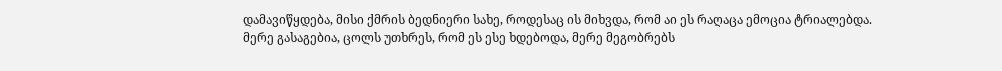დამავიწყდება, მისი ქმრის ბედნიერი სახე, როდესაც ის მიხვდა, რომ აი ეს რაღაცა ემოცია ტრიალებდა.
მერე გასაგებია, ცოლს უთხრეს, რომ ეს ესე ხდებოდა, მერე მეგობრებს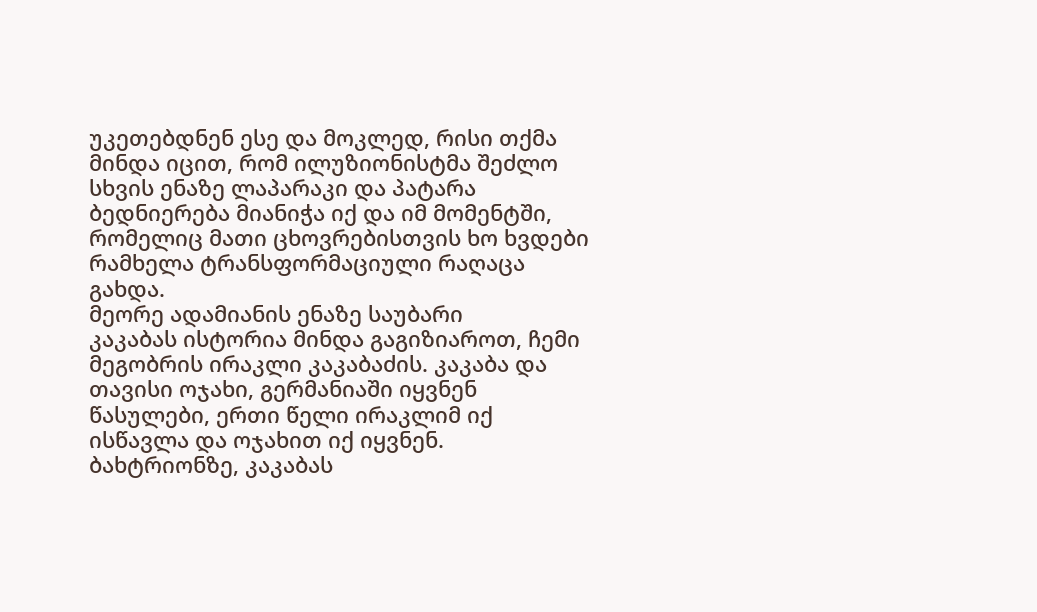უკეთებდნენ ესე და მოკლედ, რისი თქმა მინდა იცით, რომ ილუზიონისტმა შეძლო სხვის ენაზე ლაპარაკი და პატარა ბედნიერება მიანიჭა იქ და იმ მომენტში, რომელიც მათი ცხოვრებისთვის ხო ხვდები რამხელა ტრანსფორმაციული რაღაცა გახდა.
მეორე ადამიანის ენაზე საუბარი
კაკაბას ისტორია მინდა გაგიზიაროთ, ჩემი მეგობრის ირაკლი კაკაბაძის. კაკაბა და თავისი ოჯახი, გერმანიაში იყვნენ წასულები, ერთი წელი ირაკლიმ იქ ისწავლა და ოჯახით იქ იყვნენ.
ბახტრიონზე, კაკაბას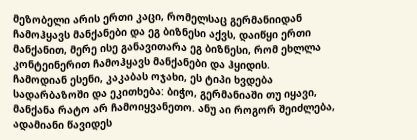მეზობელი არის ერთი კაცი, რომელსაც გერმანიიდან ჩამოჰყავს მანქანები და ეგ ბიზნესი აქვს, დაიწყი ერთი მანქანით, მერე ისე განავითარა ეგ ბიზნესი, რომ ეხლლა კონტეინერით ჩამოჰყავს მანქანები და ჰყიდის.
ჩამოდიან ესენი, კაკაბას ოჯახი, ეს ტიპი ხვდება სადარბაზოში და ეკითხება: ბიჭო, გერმანიაში თუ იყავი, მანქანა რატო არ ჩამოიყვანეთო. ანუ აი როგორ შეიძლება, ადამიანი წავიდეს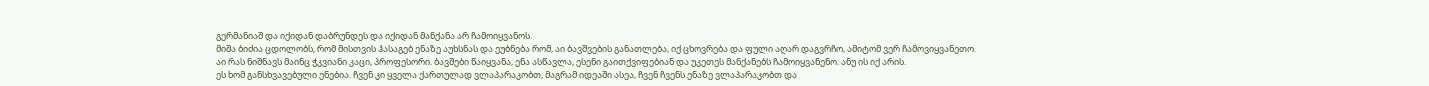გერმანიაშ და იქიდან დაბრუნდეს და იქიდან მანქანა არ ჩამოიყვანოს.
მიშა ბიძია ცდოლობს, რომ მისთვის ჰასაგებ ენაზე აუხსნას და ეუბნება რომ, აი ბავშვების განათლება, იქ ცხოვრება და ფული აღარ დაგვრჩო, ამიტომ ვერ ჩამოვიყვანეთო.
აი რას ნიშნავს მაინც ჭკვიანი კაცი, პროფესორი. ბავშები წაიყვანა, ენა ასწავლა, ესენი გაითქვიფებიან და უკეთეს მანქანებს ჩამოიყვანენო. ანუ ის იქ არის.
ეს ხომ განსხვავებული ენებია. ჩვენ კი ყველა ქართულად ვლაპარაკობთ, მაგრამ იდეაში ასეა, ჩვენ ჩვენს ენაზე ვლაპარაკობთ და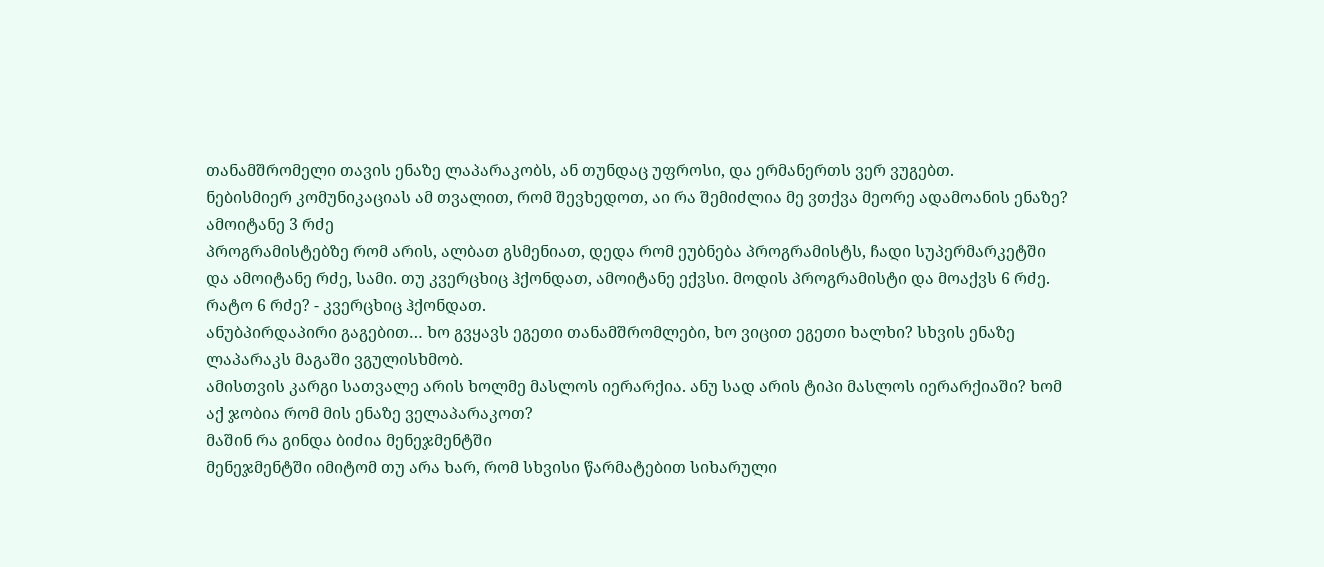თანამშრომელი თავის ენაზე ლაპარაკობს, ან თუნდაც უფროსი, და ერმანერთს ვერ ვუგებთ.
ნებისმიერ კომუნიკაციას ამ თვალით, რომ შევხედოთ, აი რა შემიძლია მე ვთქვა მეორე ადამოანის ენაზე?
ამოიტანე 3 რძე
პროგრამისტებზე რომ არის, ალბათ გსმენიათ, დედა რომ ეუბნება პროგრამისტს, ჩადი სუპერმარკეტში და ამოიტანე რძე, სამი. თუ კვერცხიც ჰქონდათ, ამოიტანე ექვსი. მოდის პროგრამისტი და მოაქვს 6 რძე. რატო 6 რძე? - კვერცხიც ჰქონდათ.
ანუბპირდაპირი გაგებით… ხო გვყავს ეგეთი თანამშრომლები, ხო ვიცით ეგეთი ხალხი? სხვის ენაზე ლაპარაკს მაგაში ვგულისხმობ.
ამისთვის კარგი სათვალე არის ხოლმე მასლოს იერარქია. ანუ სად არის ტიპი მასლოს იერარქიაში? ხომ აქ ჯობია რომ მის ენაზე ველაპარაკოთ?
მაშინ რა გინდა ბიძია მენეჯმენტში
მენეჯმენტში იმიტომ თუ არა ხარ, რომ სხვისი წარმატებით სიხარული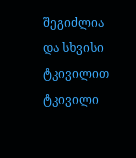შეგიძლია და სხვისი ტკივილით ტკივილი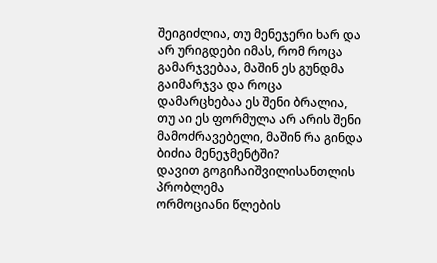შეიგიძლია, თუ მენეჯერი ხარ და არ ურიგდები იმას, რომ როცა გამარჯვებაა, მაშინ ეს გუნდმა გაიმარჯვა და როცა დამარცხებაა ეს შენი ბრალია, თუ აი ეს ფორმულა არ არის შენი მამოძრავებელი, მაშინ რა გინდა ბიძია მენეჯმენტში?
დავით გოგიჩაიშვილისანთლის პრობლემა
ორმოციანი წლების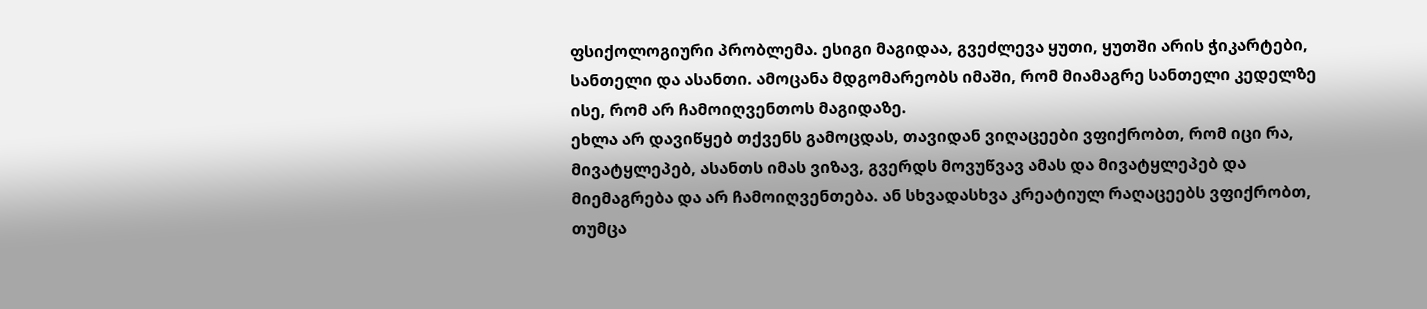ფსიქოლოგიური პრობლემა. ესიგი მაგიდაა, გვეძლევა ყუთი, ყუთში არის ჭიკარტები, სანთელი და ასანთი. ამოცანა მდგომარეობს იმაში, რომ მიამაგრე სანთელი კედელზე ისე, რომ არ ჩამოიღვენთოს მაგიდაზე.
ეხლა არ დავიწყებ თქვენს გამოცდას, თავიდან ვიღაცეები ვფიქრობთ, რომ იცი რა, მივატყლეპებ, ასანთს იმას ვიზავ, გვერდს მოვუწვავ ამას და მივატყლეპებ და მიემაგრება და არ ჩამოიღვენთება. ან სხვადასხვა კრეატიულ რაღაცეებს ვფიქრობთ, თუმცა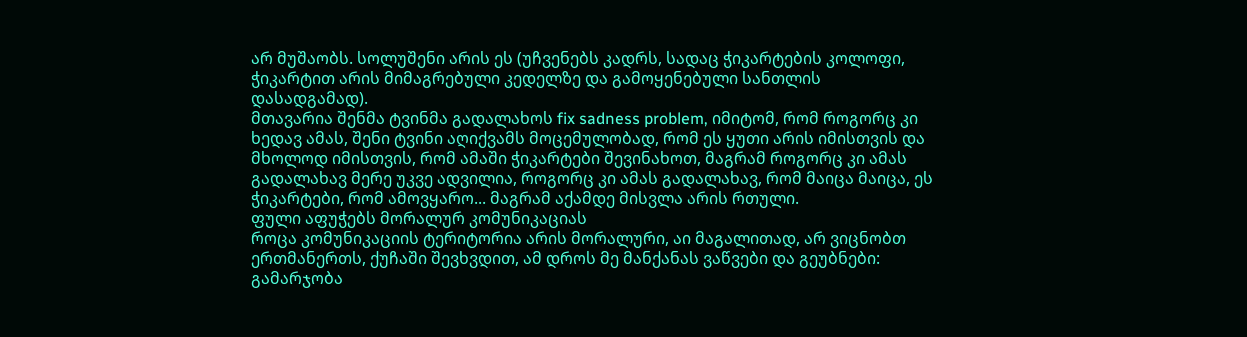არ მუშაობს. სოლუშენი არის ეს (უჩვენებს კადრს, სადაც ჭიკარტების კოლოფი, ჭიკარტით არის მიმაგრებული კედელზე და გამოყენებული სანთლის დასადგამად).
მთავარია შენმა ტვინმა გადალახოს fix sadness problem, იმიტომ, რომ როგორც კი ხედავ ამას, შენი ტვინი აღიქვამს მოცემულობად, რომ ეს ყუთი არის იმისთვის და მხოლოდ იმისთვის, რომ ამაში ჭიკარტები შევინახოთ, მაგრამ როგორც კი ამას გადალახავ მერე უკვე ადვილია, როგორც კი ამას გადალახავ, რომ მაიცა მაიცა, ეს ჭიკარტები, რომ ამოვყარო... მაგრამ აქამდე მისვლა არის რთული.
ფული აფუჭებს მორალურ კომუნიკაციას
როცა კომუნიკაციის ტერიტორია არის მორალური, აი მაგალითად, არ ვიცნობთ ერთმანერთს, ქუჩაში შევხვდით, ამ დროს მე მანქანას ვაწვები და გეუბნები: გამარჯობა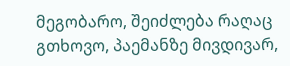მეგობარო, შეიძლება რაღაც გთხოვო, პაემანზე მივდივარ,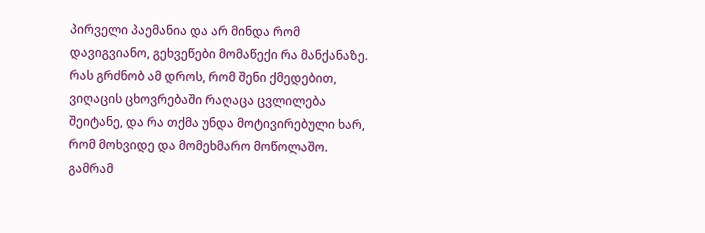პირველი პაემანია და არ მინდა რომ დავიგვიანო, გეხვეწები მომაწექი რა მანქანაზე. რას გრძნობ ამ დროს, რომ შენი ქმედებით, ვიღაცის ცხოვრებაში რაღაცა ცვლილება შეიტანე, და რა თქმა უნდა მოტივირებული ხარ, რომ მოხვიდე და მომეხმარო მოწოლაშო. გამრამ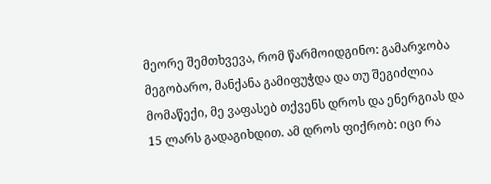მეორე შემთხვევა, რომ წარმოიდგინო: გამარჯობა მეგობარო, მანქანა გამიფუჭდა და თუ შეგიძლია მომაწექი, მე ვაფასებ თქვენს დროს და ენერგიას და 15 ლარს გადაგიხდით. ამ დროს ფიქრობ: იცი რა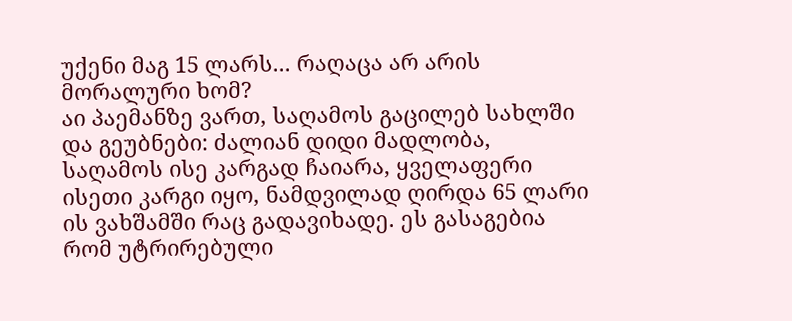უქენი მაგ 15 ლარს... რაღაცა არ არის მორალური ხომ?
აი პაემანზე ვართ, საღამოს გაცილებ სახლში და გეუბნები: ძალიან დიდი მადლობა, საღამოს ისე კარგად ჩაიარა, ყველაფერი ისეთი კარგი იყო, ნამდვილად ღირდა 65 ლარი ის ვახშამში რაც გადავიხადე. ეს გასაგებია რომ უტრირებული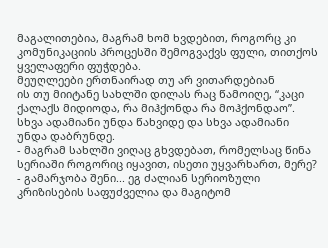მაგალითებია, მაგრამ ხომ ხვდებით, როგორც კი კომუნიკაციის პროცესში შემოგვაქვს ფული, თითქოს ყველაფერი ფუჭდება.
მეუღლეები ერთნაირად თუ არ ვითარდებიან
ის თუ მიიტანე სახლში დილას რაც წამოიღე, “კაცი ქალაქს მიდიოდა, რა მიჰქონდა რა მოჰქონდაო”. სხვა ადამიანი უნდა წახვიდე და სხვა ადამიანი უნდა დაბრუნდე.
- მაგრამ სახლში ვიღაც გხვდებათ, რომელსაც წინა სერიაში როგორიც იყავით, ისეთი უყვარხართ, მერე?
- გამარჯობა შენი... ეგ ძალიან სერიოზული კრიზისების საფუძველია და მაგიტომ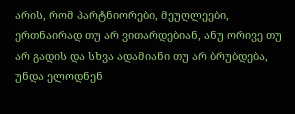არის, რომ პარტნიორები, მეუღლეები, ერთნაირად თუ არ ვითარდებიან, ანუ ორივე თუ არ გადის და სხვა ადამიანი თუ არ ბრუბდება, უნდა ელოდნენ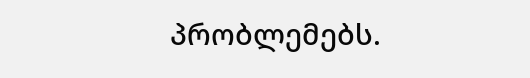პრობლემებს.